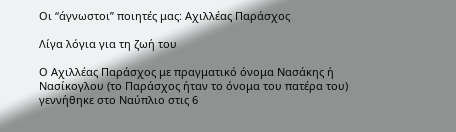Οι “άγνωστοι” ποιητές μας: Αχιλλέας Παράσχος

Λίγα λόγια για τη ζωή του

Ο Αχιλλέας Παράσχος με πραγματικό όνομα Νασάκης ή Νασίκογλου (το Παράσχος ήταν το όνομα του πατέρα του) γεννήθηκε στο Ναύπλιο στις 6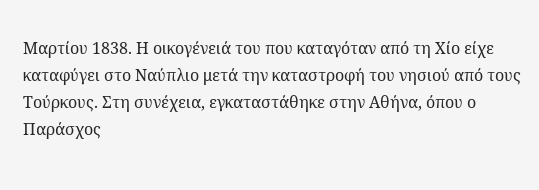Μαρτίου 1838. Η οικογένειά του που καταγόταν από τη Χίο είχε καταφύγει στο Ναύπλιο μετά την καταστροφή του νησιού από τους Τούρκους. Στη συνέχεια, εγκαταστάθηκε στην Αθήνα, όπου ο Παράσχος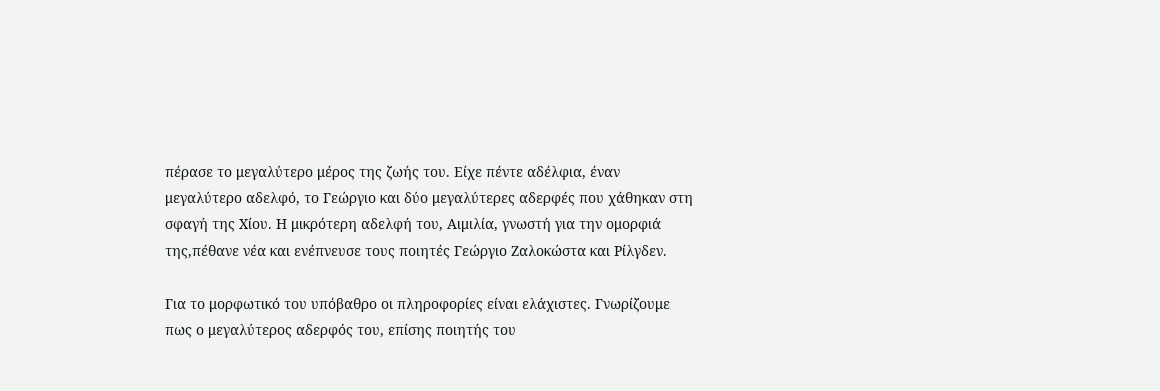πέρασε το μεγαλύτερο μέρος της ζωής του. Είχε πέντε αδέλφια, έναν μεγαλύτερο αδελφό, το Γεώργιο και δύο μεγαλύτερες αδερφές που χάθηκαν στη σφαγή της Χίου. Η μικρότερη αδελφή του, Αιμιλία, γνωστή για την ομορφιά της,πέθανε νέα και ενέπνευσε τους ποιητές Γεώργιο Ζαλοκώστα και Ρίλγδεν.

Για το μορφωτικό του υπόβαθρο οι πληροφορίες είναι ελάχιστες. Γνωρίζουμε πως ο μεγαλύτερος αδερφός του, επίσης ποιητής του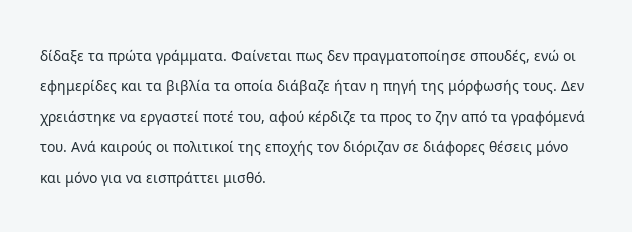δίδαξε τα πρώτα γράμματα. Φαίνεται πως δεν πραγματοποίησε σπουδές, ενώ οι εφημερίδες και τα βιβλία τα οποία διάβαζε ήταν η πηγή της μόρφωσής τους. Δεν χρειάστηκε να εργαστεί ποτέ του, αφού κέρδιζε τα προς το ζην από τα γραφόμενά του. Ανά καιρούς οι πολιτικοί της εποχής τον διόριζαν σε διάφορες θέσεις μόνο και μόνο για να εισπράττει μισθό.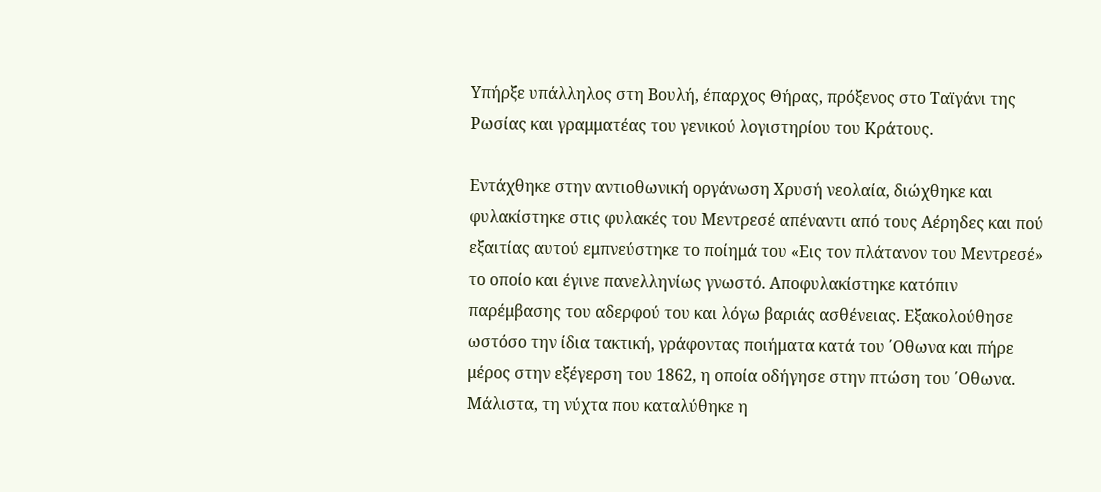Υπήρξε υπάλληλος στη Βουλή, έπαρχος Θήρας, πρόξενος στο Ταϊγάνι της Ρωσίας και γραμματέας του γενικού λογιστηρίου του Κράτους.

Εντάχθηκε στην αντιοθωνική οργάνωση Χρυσή νεολαία, διώχθηκε και φυλακίστηκε στις φυλακές του Μεντρεσέ απέναντι από τους Αέρηδες και πού εξαιτίας αυτού εμπνεύστηκε το ποίημά του «Εις τον πλάτανον του Μεντρεσέ» το οποίο και έγινε πανελληνίως γνωστό. Αποφυλακίστηκε κατόπιν παρέμβασης του αδερφού του και λόγω βαριάς ασθένειας. Εξακολούθησε ωστόσο την ίδια τακτική, γράφοντας ποιήματα κατά του ΄Οθωνα και πήρε μέρος στην εξέγερση του 1862, η οποία οδήγησε στην πτώση του ΄Οθωνα. Μάλιστα, τη νύχτα που καταλύθηκε η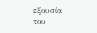εξουσία του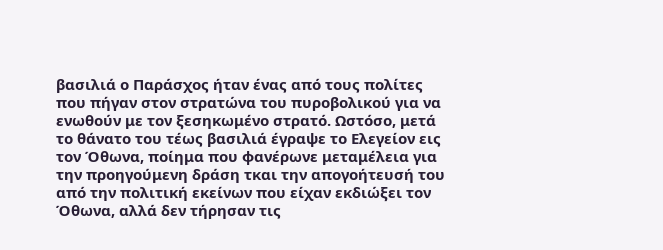βασιλιά ο Παράσχος ήταν ένας από τους πολίτες που πήγαν στον στρατώνα του πυροβολικού για να ενωθούν με τον ξεσηκωμένο στρατό. Ωστόσο, μετά το θάνατο του τέως βασιλιά έγραψε το Ελεγείον εις τον Όθωνα, ποίημα που φανέρωνε μεταμέλεια για την προηγούμενη δράση τκαι την απογοήτευσή του από την πολιτική εκείνων που είχαν εκδιώξει τον Όθωνα, αλλά δεν τήρησαν τις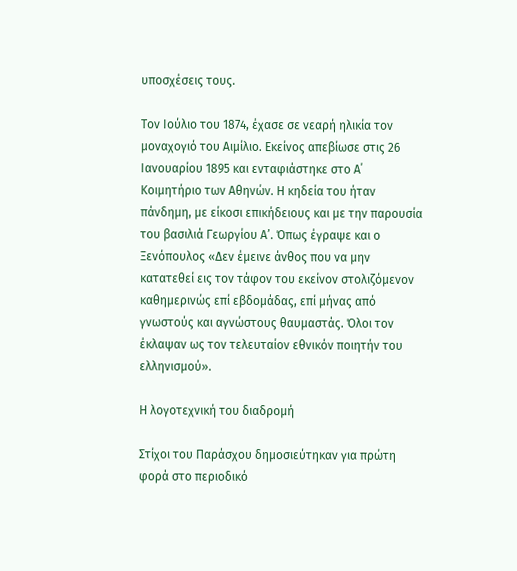υποσχέσεις τους.

Τον Ιούλιο του 1874, έχασε σε νεαρή ηλικία τον μοναχογιό του Αιμίλιο. Εκείνος απεβίωσε στις 26 Ιανουαρίου 1895 και ενταφιάστηκε στο Α΄ Κοιμητήριο των Αθηνών. Η κηδεία του ήταν πάνδημη, με είκοσι επικήδειους και με την παρουσία του βασιλιά Γεωργίου Α’. Όπως έγραψε και ο Ξενόπουλος «Δεν έμεινε άνθος που να μην κατατεθεί εις τον τάφον του εκείνον στολιζόμενον καθημερινώς επί εβδομάδας, επί μήνας από γνωστούς και αγνώστους θαυμαστάς. Όλοι τον έκλαψαν ως τον τελευταίον εθνικόν ποιητήν του ελληνισμού».

Η λογοτεχνική του διαδρομή

Στίχοι του Παράσχου δημοσιεύτηκαν για πρώτη φορά στο περιοδικό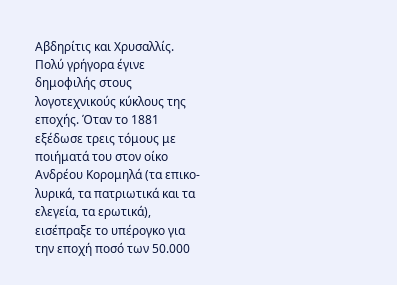Αβδηρίτις και Χρυσαλλίς. Πολύ γρήγορα έγινε δημοφιλής στους λογοτεχνικούς κύκλους της εποχής. Όταν το 1881 εξέδωσε τρεις τόμους με ποιήματά του στον οίκο Ανδρέου Κορομηλά (τα επικο-λυρικά, τα πατριωτικά και τα ελεγεία, τα ερωτικά), εισέπραξε το υπέρογκο για την εποχή ποσό των 50.000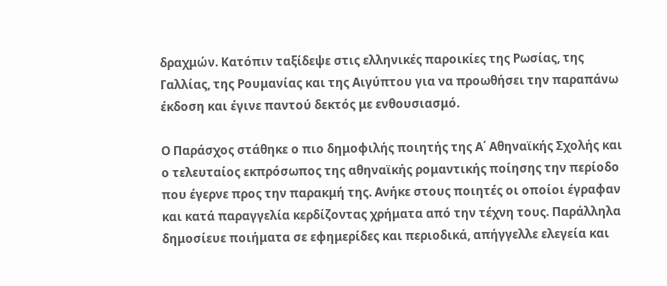δραχμών. Κατόπιν ταξίδεψε στις ελληνικές παροικίες της Ρωσίας, της Γαλλίας, της Ρουμανίας και της Αιγύπτου για να προωθήσει την παραπάνω έκδοση και έγινε παντού δεκτός με ενθουσιασμό.

Ο Παράσχος στάθηκε ο πιο δημοφιλής ποιητής της Α΄ Αθηναϊκής Σχολής και ο τελευταίος εκπρόσωπος της αθηναϊκής ρομαντικής ποίησης την περίοδο που έγερνε προς την παρακμή της. Ανήκε στους ποιητές οι οποίοι έγραφαν και κατά παραγγελία κερδίζοντας χρήματα από την τέχνη τους. Παράλληλα δημοσίευε ποιήματα σε εφημερίδες και περιοδικά, απήγγελλε ελεγεία και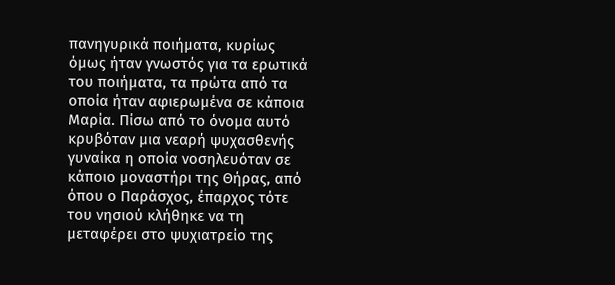πανηγυρικά ποιήματα, κυρίως όμως ήταν γνωστός για τα ερωτικά του ποιήματα, τα πρώτα από τα οποία ήταν αφιερωμένα σε κάποια Μαρία. Πίσω από το όνομα αυτό κρυβόταν μια νεαρή ψυχασθενής γυναίκα η οποία νοσηλευόταν σε κάποιο μοναστήρι της Θήρας, από όπου ο Παράσχος, έπαρχος τότε του νησιού κλήθηκε να τη μεταφέρει στο ψυχιατρείο της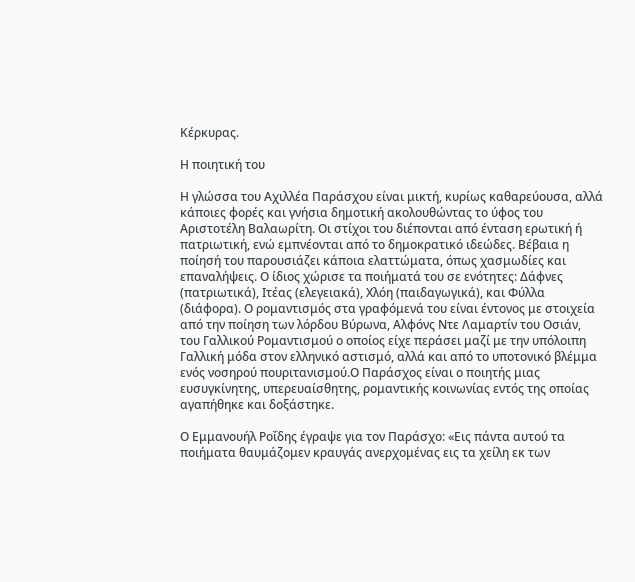Κέρκυρας.

Η ποιητική του

Η γλώσσα του Αχιλλέα Παράσχου είναι μικτή, κυρίως καθαρεύουσα, αλλά κάποιες φορές και γνήσια δημοτική ακολουθώντας το ύφος του Αριστοτέλη Βαλαωρίτη. Οι στίχοι του διέπονται από ένταση ερωτική ή πατριωτική, ενώ εμπνέονται από το δημοκρατικό ιδεώδες. Βέβαια η ποίησή του παρουσιάζει κάποια ελαττώματα, όπως χασμωδίες και επαναλήψεις. Ο ίδιος χώρισε τα ποιήματά του σε ενότητες: Δάφνες (πατριωτικά), Ιτέας (ελεγειακά), Χλόη (παιδαγωγικά), και Φύλλα (διάφορα). Ο ρομαντισμός στα γραφόμενά του είναι έντονος με στοιχεία από την ποίηση των λόρδου Βύρωνα, Αλφόνς Ντε Λαμαρτίν του Οσιάν, του Γαλλικού Ρομαντισμού ο οποίος είχε περάσει μαζί με την υπόλοιπη Γαλλική μόδα στον ελληνικό αστισμό, αλλά και από το υποτονικό βλέμμα ενός νοσηρού πουριτανισμού.Ο Παράσχος είναι ο ποιητής μιας ευσυγκίνητης, υπερευαίσθητης, ρομαντικής κοινωνίας εντός της οποίας αγαπήθηκε και δοξάστηκε.

Ο Εμμανουήλ Ροΐδης έγραψε για τον Παράσχο: «Εις πάντα αυτού τα ποιήματα θαυμάζομεν κραυγάς ανερχομένας εις τα χείλη εκ των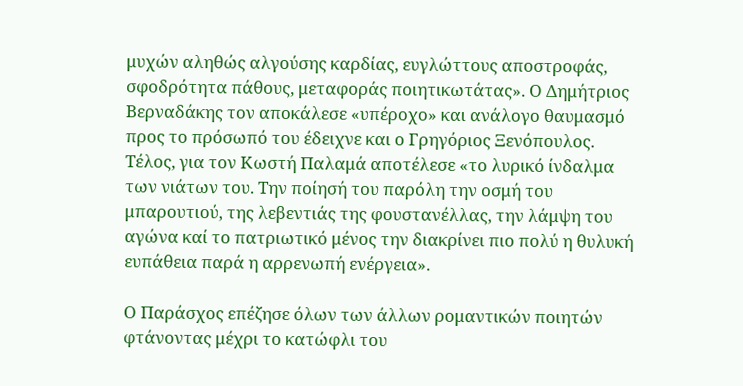μυχών αληθώς αλγούσης καρδίας, ευγλώττους αποστροφάς, σφοδρότητα πάθους, μεταφοράς ποιητικωτάτας». Ο Δημήτριος Βερναδάκης τον αποκάλεσε «υπέροχο» και ανάλογο θαυμασμό προς το πρόσωπό του έδειχνε και ο Γρηγόριος Ξενόπουλος. Τέλος, για τον Κωστή Παλαμά αποτέλεσε «το λυρικό ίνδαλμα των νιάτων του. Την ποίησή του παρόλη την οσμή του μπαρουτιού, της λεβεντιάς της φουστανέλλας, την λάμψη του αγώνα καί το πατριωτικό μένος την διακρίνει πιο πολύ η θυλυκή ευπάθεια παρά η αρρενωπή ενέργεια».

Ο Παράσχος επέζησε όλων των άλλων ρομαντικών ποιητών φτάνοντας μέχρι το κατώφλι του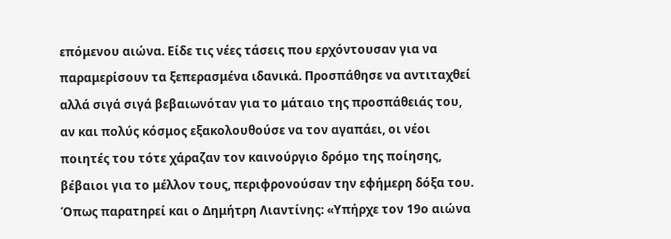επόμενου αιώνα. Είδε τις νέες τάσεις που ερχόντουσαν για να παραμερίσουν τα ξεπερασμένα ιδανικά. Προσπάθησε να αντιταχθεί αλλά σιγά σιγά βεβαιωνόταν για το μάταιο της προσπάθειάς του, αν και πολύς κόσμος εξακολουθούσε να τον αγαπάει, οι νέοι ποιητές του τότε χάραζαν τον καινούργιο δρόμο της ποίησης, βέβαιοι για το μέλλον τους, περιφρονούσαν την εφήμερη δόξα του. Όπως παρατηρεί και ο Δημήτρη Λιαντίνης: «Υπήρχε τον 19ο αιώνα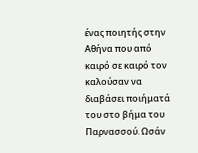ένας ποιητής στην Αθήνα που από καιρό σε καιρό τον καλούσαν να διαβάσει ποιήματά του στο βήμα του Παρνασσού. Ωσάν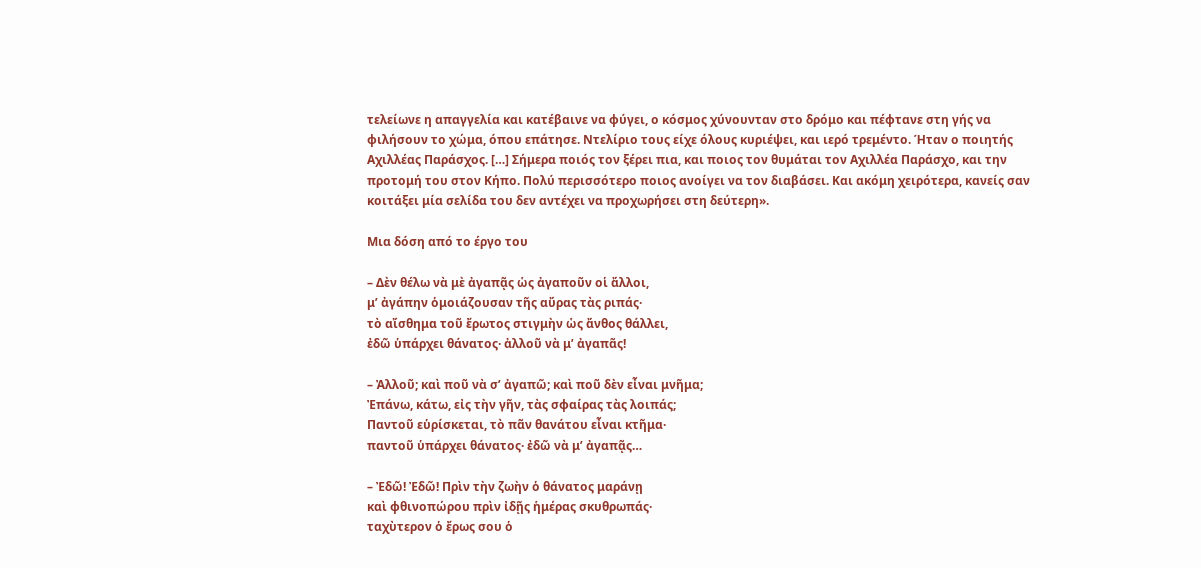τελείωνε η απαγγελία και κατέβαινε να φύγει, ο κόσμος χύνουνταν στο δρόμο και πέφτανε στη γής να φιλήσουν το χώμα, όπου επάτησε. Ντελίριο τους είχε όλους κυριέψει, και ιερό τρεμέντο. Ήταν ο ποιητής Αχιλλέας Παράσχος. […] Σήμερα ποιός τον ξέρει πια, και ποιος τον θυμάται τον Αχιλλέα Παράσχο, και την προτομή του στον Κήπο. Πολύ περισσότερο ποιος ανοίγει να τον διαβάσει. Και ακόμη χειρότερα, κανείς σαν κοιτάξει μία σελίδα του δεν αντέχει να προχωρήσει στη δεύτερη».

Μια δόση από το έργο του

– Δὲν θέλω νὰ μὲ ἀγαπᾷς ὡς ἀγαποῦν οἱ ἄλλοι,
μ’ ἀγάπην ὁμοιάζουσαν τῆς αὔρας τὰς ριπάς·
τὸ αἴσθημα τοῦ ἔρωτος στιγμὴν ὡς ἄνθος θάλλει,
ἐδῶ ὑπάρχει θάνατος· ἀλλοῦ νὰ μ’ ἀγαπᾶς!

– Ἀλλοῦ; καὶ ποῦ νὰ σ’ ἀγαπῶ; καὶ ποῦ δὲν εἶναι μνῆμα;
Ἐπάνω, κάτω, εἰς τὴν γῆν, τὰς σφαίρας τὰς λοιπάς;
Παντοῦ εὑρίσκεται, τὸ πᾶν θανάτου εἶναι κτῆμα·
παντοῦ ὑπάρχει θάνατος· ἐδῶ νὰ μ’ ἀγαπᾷς…

– Ἐδῶ! Ἐδῶ! Πρὶν τὴν ζωὴν ὁ θάνατος μαράνῃ
καὶ φθινοπώρου πρὶν ἰδῇς ἡμέρας σκυθρωπάς·
ταχὺτερον ὁ ἔρως σου ὁ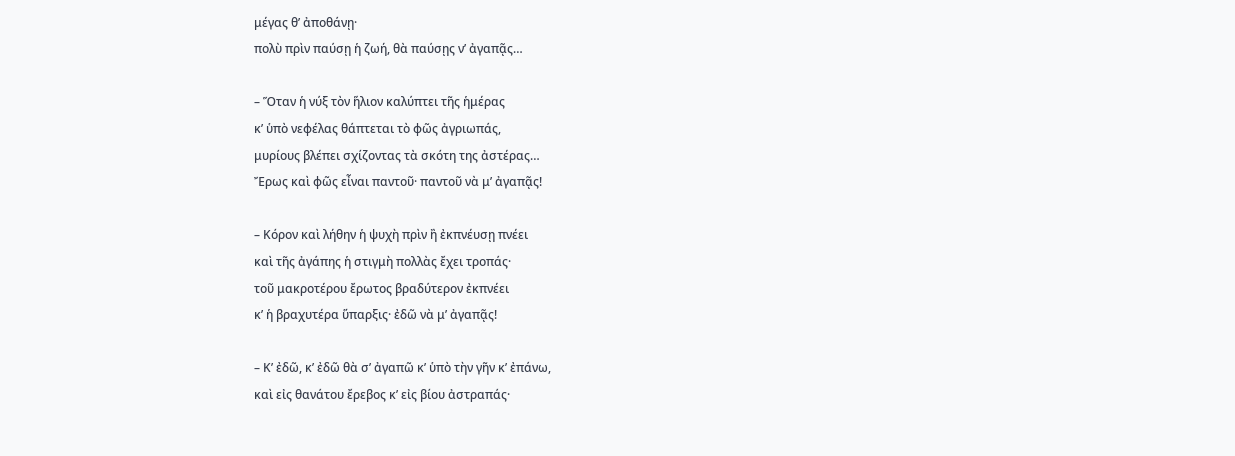μέγας θ’ ἀποθάνῃ·
πολὺ πρὶν παύσῃ ἡ ζωή, θὰ παύσῃς ν’ ἀγαπᾷς…

– Ὅταν ἡ νύξ τὸν ἥλιον καλύπτει τῆς ἡμέρας
κ’ ὑπὸ νεφέλας θάπτεται τὸ φῶς ἀγριωπάς,
μυρίους βλέπει σχίζοντας τὰ σκότη της ἀστέρας…
Ἔρως καὶ φῶς εἶναι παντοῦ· παντοῦ νὰ μ’ ἀγαπᾷς!

– Κόρον καὶ λήθην ἡ ψυχὴ πρὶν ἢ ἐκπνέυσῃ πνέει
καὶ τῆς ἀγάπης ἡ στιγμὴ πολλὰς ἔχει τροπάς·
τοῦ μακροτέρου ἔρωτος βραδύτερον ἐκπνέει
κ’ ἡ βραχυτέρα ὕπαρξις· ἐδῶ νὰ μ’ ἀγαπᾷς!

– Κ’ ἐδῶ, κ’ ἐδῶ θὰ σ’ ἀγαπῶ κ’ ὑπὸ τὴν γῆν κ’ ἐπάνω,
καὶ εἰς θανάτου ἔρεβος κ’ εἰς βίου ἀστραπάς·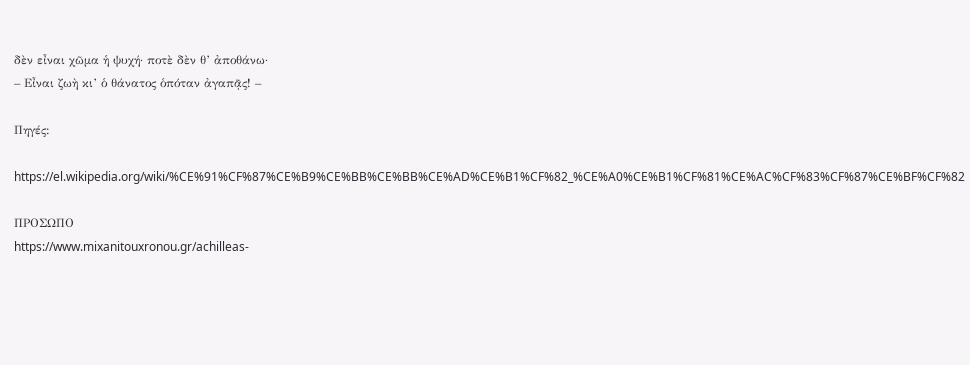δὲν εἶναι χῶμα ἡ ψυχή· ποτὲ δὲν θ’ ἀποθάνω·
– Εἶναι ζωὴ κι’ ὁ θάνατος ὁπόταν ἀγαπᾷς! –

Πηγές:

https://el.wikipedia.org/wiki/%CE%91%CF%87%CE%B9%CE%BB%CE%BB%CE%AD%CE%B1%CF%82_%CE%A0%CE%B1%CF%81%CE%AC%CF%83%CF%87%CE%BF%CF%82

ΠΡΟΣΩΠΟ
https://www.mixanitouxronou.gr/achilleas-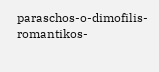paraschos-o-dimofilis-romantikos-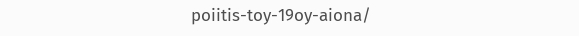poiitis-toy-19oy-aiona/